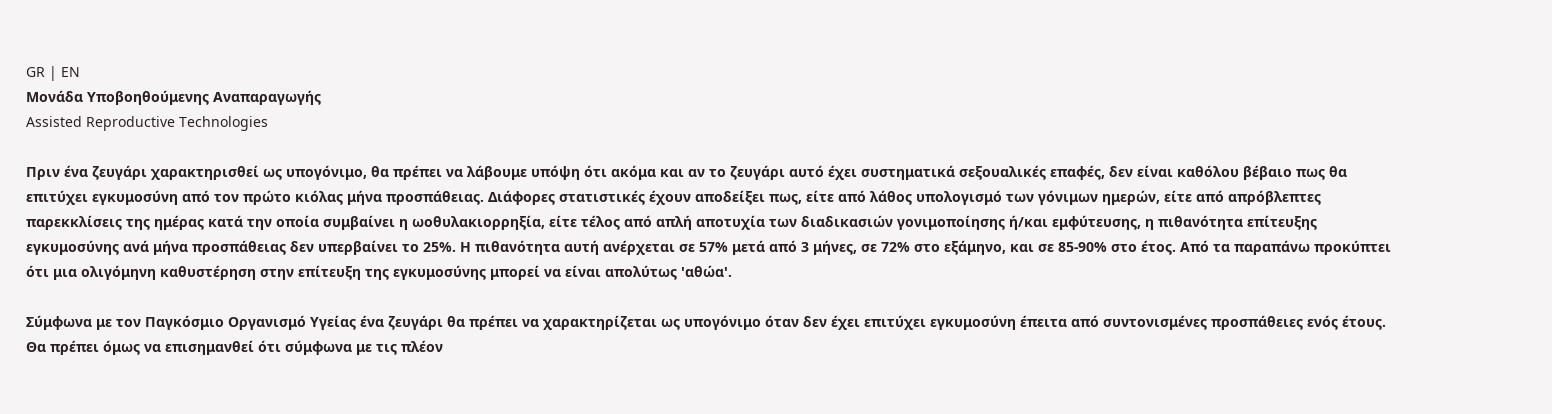GR | EN
Μονάδα Υποβοηθούμενης Αναπαραγωγής
Assisted Reproductive Technologies

Πριν ένα ζευγάρι χαρακτηρισθεί ως υπογόνιμο, θα πρέπει να λάβουμε υπόψη ότι ακόμα και αν το ζευγάρι αυτό έχει συστηματικά σεξουαλικές επαφές, δεν είναι καθόλου βέβαιο πως θα επιτύχει εγκυμοσύνη από τον πρώτο κιόλας μήνα προσπάθειας. Διάφορες στατιστικές έχουν αποδείξει πως, είτε από λάθος υπολογισμό των γόνιμων ημερών, είτε από απρόβλεπτες παρεκκλίσεις της ημέρας κατά την οποία συμβαίνει η ωοθυλακιορρηξία, είτε τέλος από απλή αποτυχία των διαδικασιών γονιμοποίησης ή/και εμφύτευσης, η πιθανότητα επίτευξης εγκυμοσύνης ανά μήνα προσπάθειας δεν υπερβαίνει το 25%. Η πιθανότητα αυτή ανέρχεται σε 57% μετά από 3 μήνες, σε 72% στο εξάμηνο, και σε 85-90% στο έτος. Από τα παραπάνω προκύπτει ότι μια ολιγόμηνη καθυστέρηση στην επίτευξη της εγκυμοσύνης μπορεί να είναι απολύτως 'αθώα'.

Σύμφωνα με τον Παγκόσμιο Οργανισμό Υγείας ένα ζευγάρι θα πρέπει να χαρακτηρίζεται ως υπογόνιμο όταν δεν έχει επιτύχει εγκυμοσύνη έπειτα από συντονισμένες προσπάθειες ενός έτους. Θα πρέπει όμως να επισημανθεί ότι σύμφωνα με τις πλέον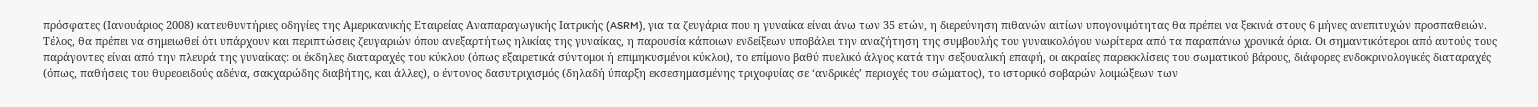πρόσφατες (Ιανουάριος 2008) κατευθυντήριες οδηγίες της Αμερικανικής Εταιρείας Αναπαραγωγικής Ιατρικής (ASRM), για τα ζευγάρια που η γυναίκα είναι άνω των 35 ετών, η διερεύνηση πιθανών αιτίων υπογονιμότητας θα πρέπει να ξεκινά στους 6 μήνες ανεπιτυχών προσπαθειών. Τέλος, θα πρέπει να σημειωθεί ότι υπάρχουν και περιπτώσεις ζευγαριών όπου ανεξαρτήτως ηλικίας της γυναίκας, η παρουσία κάποιων ενδείξεων υποβάλει την αναζήτηση της συμβουλής του γυναικολόγου νωρίτερα από τα παραπάνω χρονικά όρια. Οι σημαντικότεροι από αυτούς τους παράγοντες είναι από την πλευρά της γυναίκας: οι έκδηλες διαταραχές του κύκλου (όπως εξαιρετικά σύντομοι ή επιμηκυσμένοι κύκλοι), το επίμονο βαθύ πυελικό άλγος κατά την σεξουαλική επαφή, οι ακραίες παρεκκλίσεις του σωματικού βάρους, διάφορες ενδοκρινολογικές διαταραχές (όπως, παθήσεις του θυρεοειδούς αδένα, σακχαρώδης διαβήτης, και άλλες), ο έντονος δασυτριχισμός (δηλαδή ύπαρξη εκσεσημασμένης τριχοφυίας σε ‘ανδρικές’ περιοχές του σώματος), το ιστορικό σοβαρών λοιμώξεων των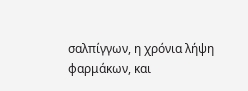σαλπίγγων, η χρόνια λήψη φαρμάκων, και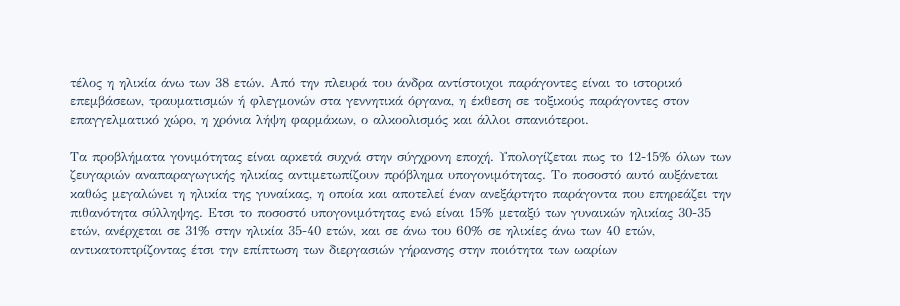τέλος η ηλικία άνω των 38 ετών. Από την πλευρά του άνδρα αντίστοιχοι παράγοντες είναι το ιστορικό επεμβάσεων, τραυματισμών ή φλεγμονών στα γεννητικά όργανα, η έκθεση σε τοξικούς παράγοντες στον επαγγελματικό χώρο, η χρόνια λήψη φαρμάκων, ο αλκοολισμός και άλλοι σπανιότεροι.

Τα προβλήματα γονιμότητας είναι αρκετά συχνά στην σύγχρονη εποχή. Υπολογίζεται πως το 12-15% όλων των ζευγαριών αναπαραγωγικής ηλικίας αντιμετωπίζουν πρόβλημα υπογονιμότητας. Το ποσοστό αυτό αυξάνεται καθώς μεγαλώνει η ηλικία της γυναίκας, η οποία και αποτελεί έναν ανεξάρτητο παράγοντα που επηρεάζει την πιθανότητα σύλληψης. Ετσι το ποσοστό υπογονιμότητας ενώ είναι 15% μεταξύ των γυναικών ηλικίας 30-35 ετών, ανέρχεται σε 31% στην ηλικία 35-40 ετών, και σε άνω του 60% σε ηλικίες άνω των 40 ετών, αντικατοπτρίζοντας έτσι την επίπτωση των διεργασιών γήρανσης στην ποιότητα των ωαρίων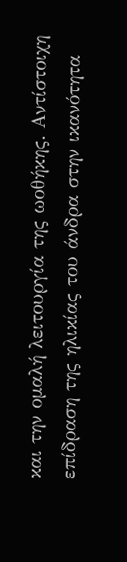και την ομαλή λειτουργία της ωοθήκης. Αντίστοιχη επίδραση της ηλικίας του άνδρα στην ικανότητα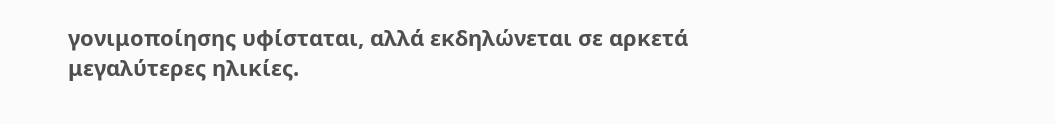γονιμοποίησης υφίσταται, αλλά εκδηλώνεται σε αρκετά μεγαλύτερες ηλικίες.